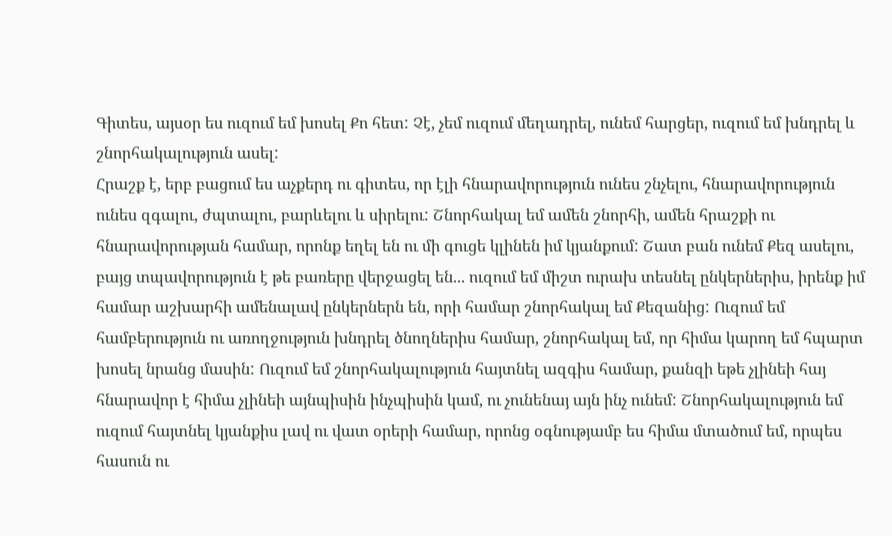Գիտես, այսօր ես ուզում եմ խոսել Քո հետ: Չէ, չեմ ուզում մեղադրել, ունեմ հարցեր, ուզում եմ խնդրել և շնորհակալություն ասել:
Հրաշք է, երբ բացում ես աչքերդ ու գիտես, որ էլի հնարավորություն ունես շնչելու, հնարավորություն ունես զգալու, ժպտալու, բարևելու և սիրելու: Շնորհակալ եմ ամեն շնորհի, ամեն հրաշքի ու հնարավորության համար, որոնք եղել են ու մի գուցե կլինեն իմ կյանքում: Շատ բան ունեմ Քեզ ասելու, բայց տպավորություն է թե բառերը վերջացել են... ուզում եմ միշտ ուրախ տեսնել ընկերներիս, իրենք իմ համար աշխարհի ամենալավ ընկերներն են, որի համար շնորհակալ եմ Քեզանից: Ուզում եմ համբերություն ու առողջություն խնդրել ծնողներիս համար, շնորհակալ եմ, որ հիմա կարող եմ հպարտ խոսել նրանց մասին: Ուզում եմ շնորհակալություն հայտնել ազգիս համար, քանզի եթե չլինեի հայ հնարավոր է հիմա չլինեի այնպիսին ինչպիսին կամ, ու չունենայ այն ինչ ունեմ: Շնորհակալություն եմ ուզում հայտնել կյանքիս լավ ու վատ օրերի համար, որոնց օգնությամբ ես հիմա մտածում եմ, որպես հասուն ու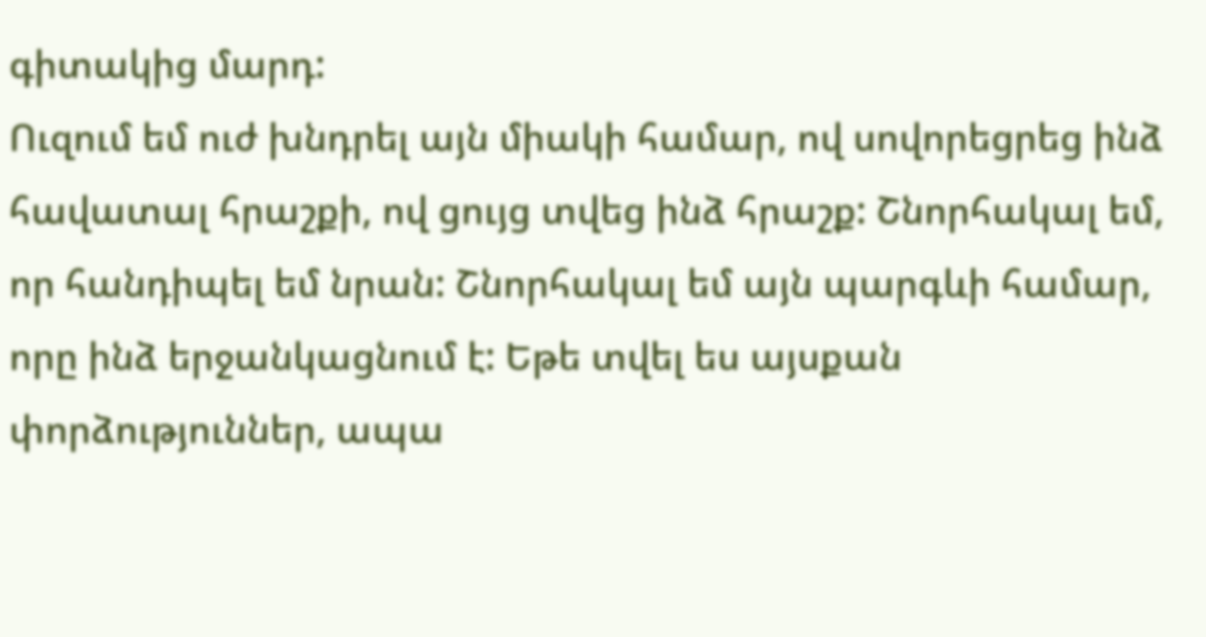գիտակից մարդ:
Ուզում եմ ուժ խնդրել այն միակի համար, ով սովորեցրեց ինձ հավատալ հրաշքի, ով ցույց տվեց ինձ հրաշք: Շնորհակալ եմ, որ հանդիպել եմ նրան: Շնորհակալ եմ այն պարգևի համար, որը ինձ երջանկացնում է: Եթե տվել ես այսքան փորձություններ, ապա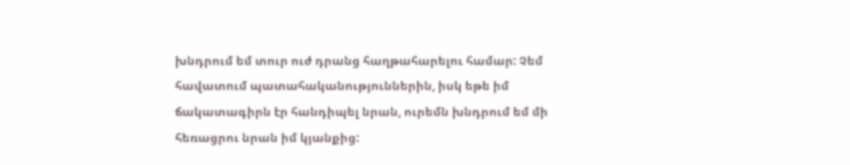խնդրում եմ տուր ուժ դրանց հաղթահարելու համար: Չեմ հավատում պատահականություններին, իսկ եթե իմ ճակատագիրն էր հանդիպել նրան, ուրեմն խնդրում եմ մի հեռացրու նրան իմ կյանքից: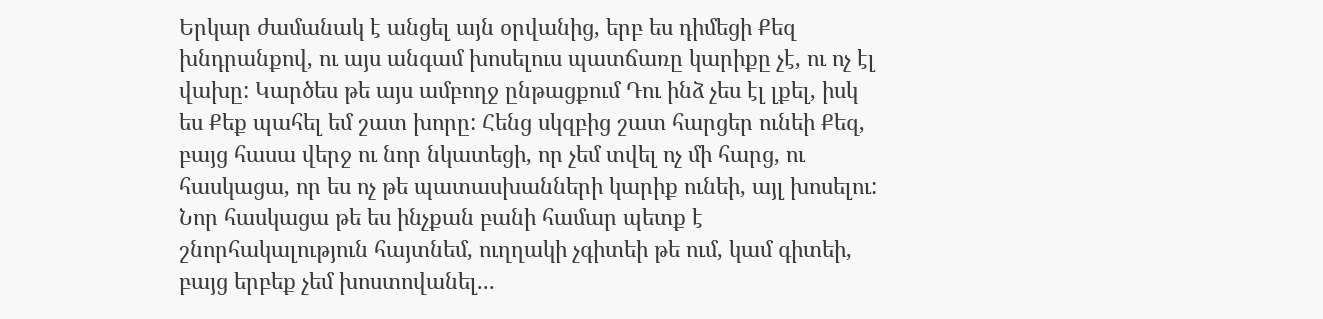Երկար ժամանակ է անցել այն օրվանից, երբ ես դիմեցի Քեզ խնդրանքով, ու այս անգամ խոսելուս պատճառը կարիքը չէ, ու ոչ էլ վախը: Կարծես թե այս ամբողջ ընթացքում Դու ինձ չես էլ լքել, իսկ ես Քեք պահել եմ շատ խորը: Հենց սկզբից շատ հարցեր ունեի Քեզ, բայց հասա վերջ ու նոր նկատեցի, որ չեմ տվել ոչ մի հարց, ու հասկացա, որ ես ոչ թե պատասխանների կարիք ունեի, այլ խոսելու: Նոր հասկացա թե ես ինչքան բանի համար պետք է շնորհակալություն հայտնեմ, ուղղակի չգիտեի թե ում, կամ գիտեի, բայց երբեք չեմ խոստովանել...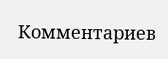Комментариев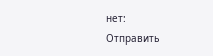нет:
Отправить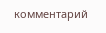комментарий